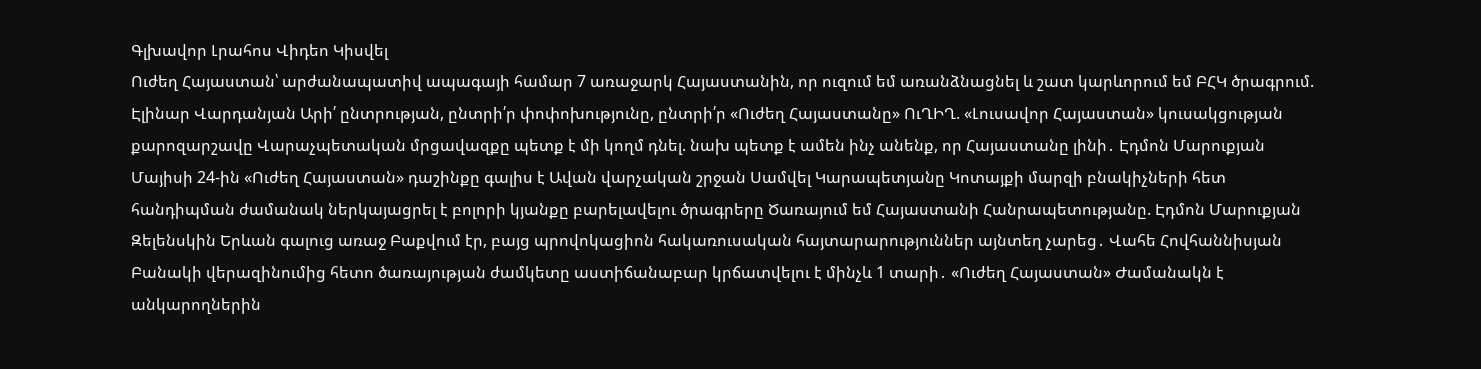Գլխավոր Լրահոս Վիդեո Կիսվել
Ուժեղ Հայաստան՝ արժանապատիվ ապագայի համար 7 առաջարկ Հայաստանին, որ ուզում եմ առանձնացնել և շատ կարևորում եմ ԲՀԿ ծրագրում. Էլինար Վարդանյան Արի՛ ընտրության, ընտրի՛ր փոփոխությունը, ընտրի՛ր «Ուժեղ Հայաստանը» ՈւՂԻՂ. «Լուսավոր Հայաստան» կուսակցության քարոզարշավը Վարաչպետական մրցավազքը պետք է մի կողմ դնել. նախ պետք է ամեն ինչ անենք, որ Հայաստանը լինի․ Էդմոն Մարուքյան Մայիսի 24-ին «Ուժեղ Հայաստան» դաշինքը գալիս է Ավան վարչական շրջան Սամվել Կարապետյանը Կոտայքի մարզի բնակիչների հետ հանդիպման ժամանակ ներկայացրել է բոլորի կյանքը բարելավելու ծրագրերը Ծառայում եմ Հայաստանի Հանրապետությանը. Էդմոն Մարուքյան Զելենսկին Երևան գալուց առաջ Բաքվում էր, բայց պրովոկացիոն հակառուսական հայտարարություններ այնտեղ չարեց․ Վահե Հովհաննիսյան Բանակի վերազինումից հետո ծառայության ժամկետը աստիճանաբար կրճատվելու է մինչև 1 տարի․ «Ուժեղ Հայաստան» Ժամանակն է անկարողներին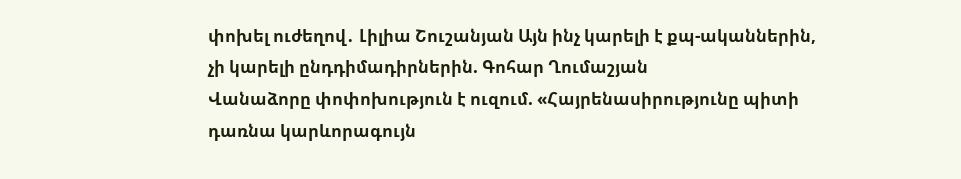փոխել ուժեղով․ Լիլիա Շուշանյան Այն ինչ կարելի է քպ-ականներին, չի կարելի ընդդիմադիրներին. Գոհար Ղումաշյան
Վանաձորը փոփոխություն է ուզում. «Հայրենասիրությունը պիտի դառնա կարևորագույն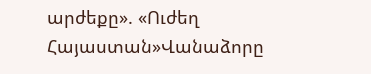արժեքը». «Ուժեղ Հայաստան»Վանաձորը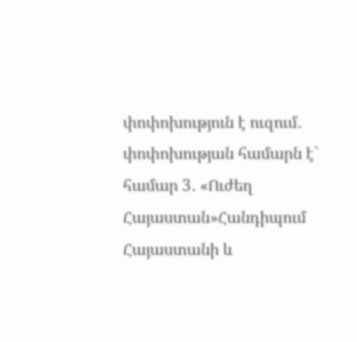փոփոխություն է ուզում․ փոփոխության համարն է` համար 3․ «Ուժեղ Հայաստան»Հանդիպում Հայաստանի և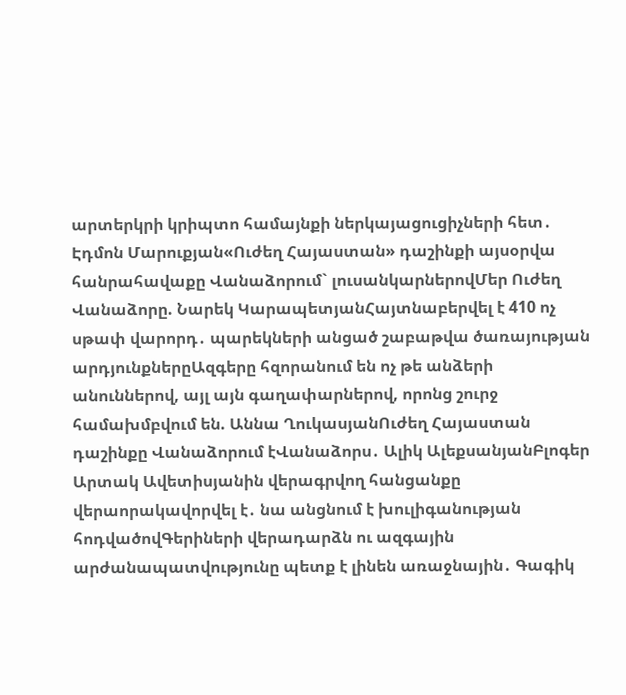արտերկրի կրիպտո համայնքի ներկայացուցիչների հետ․ Էդմոն Մարուքյան«Ուժեղ Հայաստան» դաշինքի այսօրվա հանրահավաքը Վանաձորում` լուսանկարներովՄեր Ուժեղ Վանաձորը. Նարեկ ԿարապետյանՀայտնաբերվել է 410 ոչ սթափ վարորդ․ պարեկների անցած շաբաթվա ծառայության արդյունքներըԱզգերը հզորանում են ոչ թե անձերի անուններով, այլ այն գաղափարներով, որոնց շուրջ համախմբվում են. Աննա ՂուկասյանՈւժեղ Հայաստան դաշինքը Վանաձորում էՎանաձորս․ Ալիկ ԱլեքսանյանԲլոգեր Արտակ Ավետիսյանին վերագրվող հանցանքը վերաորակավորվել է․ նա անցնում է խուլիգանության հոդվածովԳերիների վերադարձն ու ազգային արժանապատվությունը պետք է լինեն առաջնային․ Գագիկ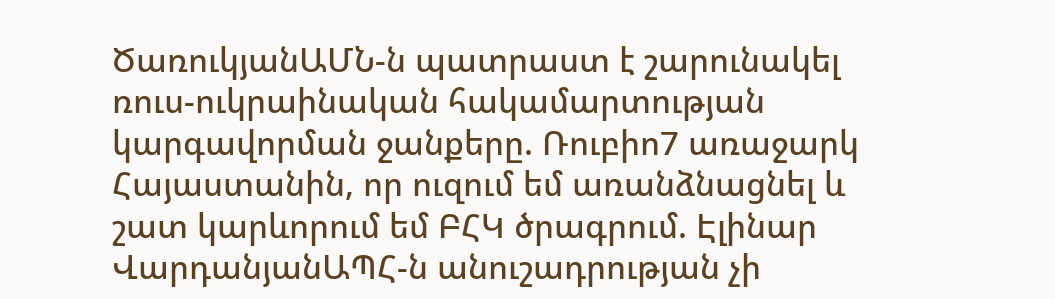ԾառուկյանԱՄՆ-ն պատրաստ է շարունակել ռուս-ուկրաինական հակամարտության կարգավորման ջանքերը. Ռուբիո7 առաջարկ Հայաստանին, որ ուզում եմ առանձնացնել և շատ կարևորում եմ ԲՀԿ ծրագրում. Էլինար ՎարդանյանԱՊՀ-ն անուշադրության չի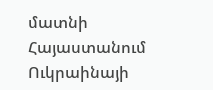մատնի Հայաստանում Ուկրաինայի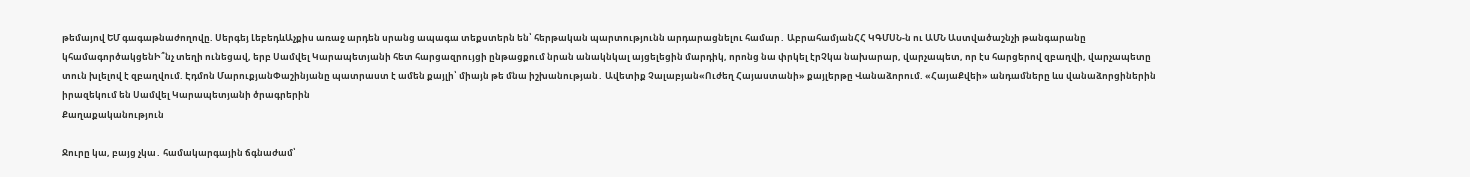թեմայով ԵՄ գագաթնաժողովը. Սերգեյ ԼեբեդևԱչքիս առաջ արդեն սրանց ապագա տեքստերն են՝ հերթական պարտությունն արդարացնելու համար․ ԱբրահամյանՀՀ ԿԳՄՍՆ-ն ու ԱՄՆ Աստվածաշնչի թանգարանը կհամագործակցենԻ՞նչ տեղի ունեցավ, երբ Սամվել Կարապետյանի հետ հարցազրույցի ընթացքում նրան անակնկալ այցելեցին մարդիկ, որոնց նա փրկել էրՉկա նախարար, վարչապետ, որ էս հարցերով զբաղվի, վարչապետը տուն խլելով է զբաղվում. Էդմոն ՄարուքյանՓաշինյանը պատրաստ է ամեն քայլի՝ միայն թե մնա իշխանության․ Ավետիք Չալաբյան«Ուժեղ Հայաստանի» քայլերթը Վանաձորում. «ՀայաՔվեի» անդամները ևս վանաձորցիներին իրազեկում են Սամվել Կարապետյանի ծրագրերին
Քաղաքականություն

Ջուրը կա, բայց չկա․ համակարգային ճգնաժամ՝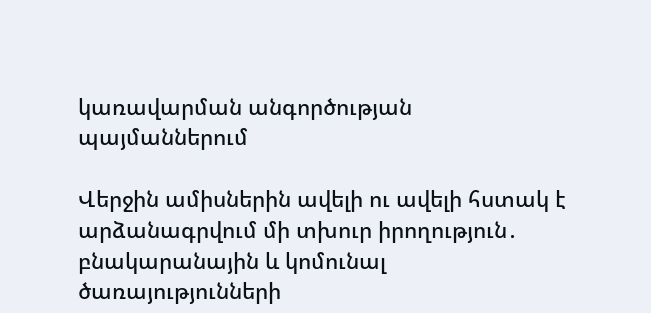կառավարման անգործության պայմաններում

Վերջին ամիսներին ավելի ու ավելի հստակ է արձանագրվում մի տխուր իրողություն․ բնակարանային և կոմունալ ծառայությունների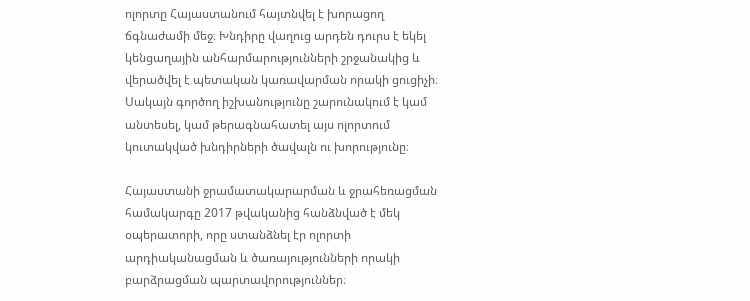ոլորտը Հայաստանում հայտնվել է խորացող ճգնաժամի մեջ։ Խնդիրը վաղուց արդեն դուրս է եկել կենցաղային անհարմարությունների շրջանակից և վերածվել է պետական կառավարման որակի ցուցիչի։ Սակայն գործող իշխանությունը շարունակում է կամ անտեսել, կամ թերագնահատել այս ոլորտում կուտակված խնդիրների ծավալն ու խորությունը։

Հայաստանի ջրամատակարարման և ջրահեռացման համակարգը 2017 թվականից հանձնված է մեկ օպերատորի, որը ստանձնել էր ոլորտի արդիականացման և ծառայությունների որակի բարձրացման պարտավորություններ։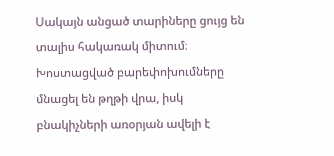Սակայն անցած տարիները ցույց են տալիս հակառակ միտում։ Խոստացված բարեփոխումները մնացել են թղթի վրա, իսկ բնակիչների առօրյան ավելի է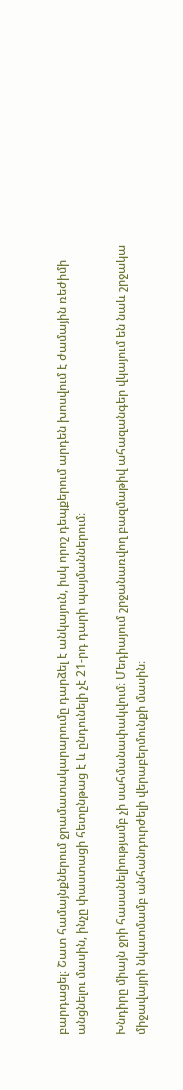բարդացել։ Շատ համայնքներում ջրամատակարարումը դարձել է անկայուն, իսկ որոշ դեպքերում արդեն խոսվում է ժամային ռեժիմի անցնելու մասին, ինչը փաստացի հետընթաց է և ընդունելի չէ 21-րդ դարի պայմաններում։

Խնդիրը միայն ջրի հասանելիությամբ չի սահմանափակվում։ Մեդիայում շրջանառվող բազմաթիվ ահազանգեր վկայում են նաև շրջակա միջավայրի նկատմամբ անհանդուրժելի վերաբերմունքի մասին։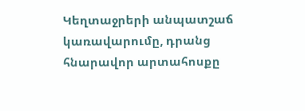Կեղտաջրերի անպատշաճ կառավարումը, դրանց հնարավոր արտահոսքը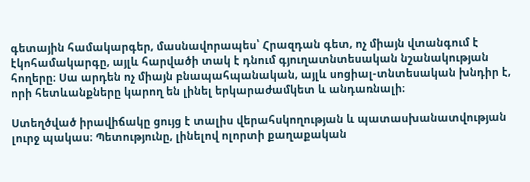գետային համակարգեր, մասնավորապես՝ Հրազդան գետ, ոչ միայն վտանգում է էկոհամակարգը, այլև հարվածի տակ է դնում գյուղատնտեսական նշանակության հողերը։ Սա արդեն ոչ միայն բնապահպանական, այլև սոցիալ-տնտեսական խնդիր է, որի հետևանքները կարող են լինել երկարաժամկետ և անդառնալի։

Ստեղծված իրավիճակը ցույց է տալիս վերահսկողության և պատասխանատվության լուրջ պակաս։ Պետությունը, լինելով ոլորտի քաղաքական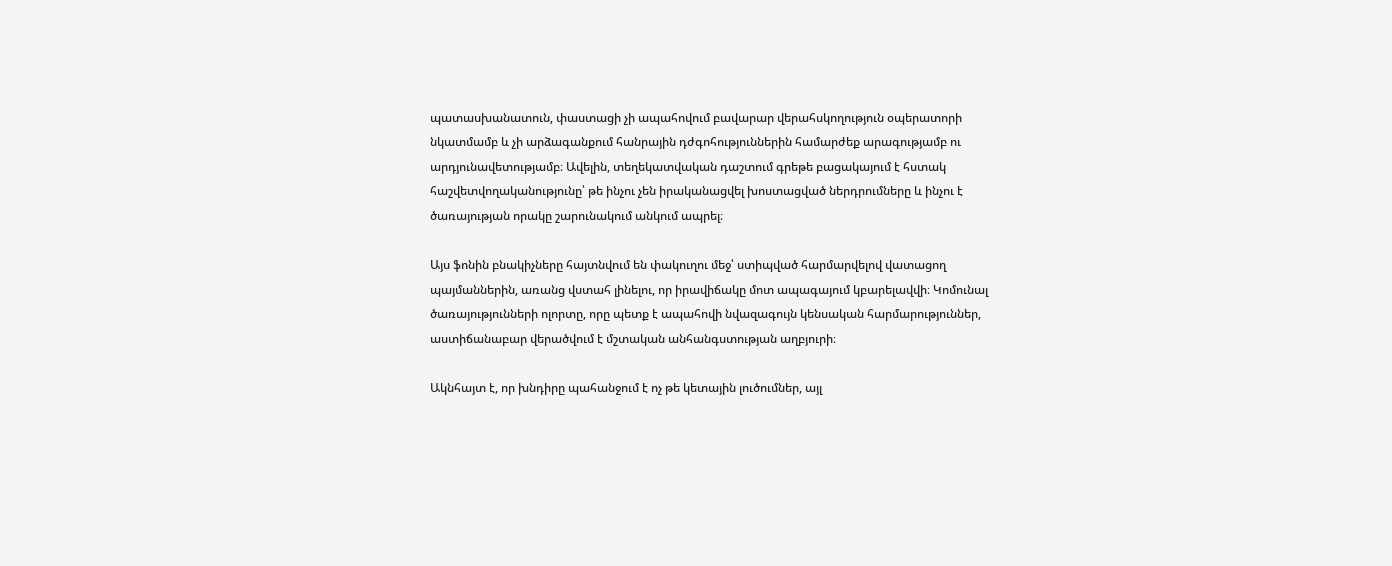պատասխանատուն, փաստացի չի ապահովում բավարար վերահսկողություն օպերատորի նկատմամբ և չի արձագանքում հանրային դժգոհություններին համարժեք արագությամբ ու արդյունավետությամբ։ Ավելին, տեղեկատվական դաշտում գրեթե բացակայում է հստակ հաշվետվողականությունը՝ թե ինչու չեն իրականացվել խոստացված ներդրումները և ինչու է ծառայության որակը շարունակում անկում ապրել։

Այս ֆոնին բնակիչները հայտնվում են փակուղու մեջ՝ ստիպված հարմարվելով վատացող պայմաններին, առանց վստահ լինելու, որ իրավիճակը մոտ ապագայում կբարելավվի։ Կոմունալ ծառայությունների ոլորտը, որը պետք է ապահովի նվազագույն կենսական հարմարություններ, աստիճանաբար վերածվում է մշտական անհանգստության աղբյուրի։

Ակնհայտ է, որ խնդիրը պահանջում է ոչ թե կետային լուծումներ, այլ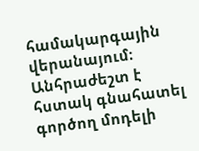համակարգային վերանայում։ Անհրաժեշտ է հստակ գնահատել գործող մոդելի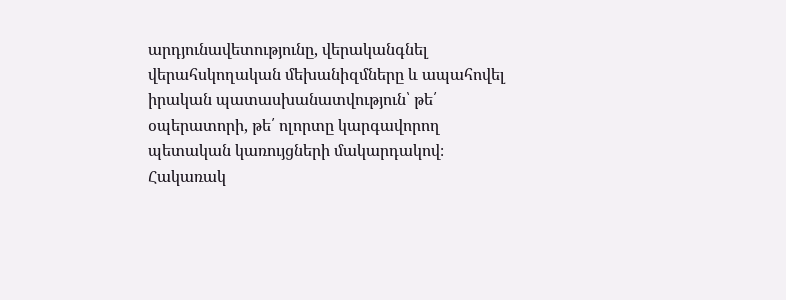արդյունավետությունը, վերականգնել վերահսկողական մեխանիզմները և ապահովել իրական պատասխանատվություն՝ թե՛ օպերատորի, թե՛ ոլորտը կարգավորող պետական կառույցների մակարդակով։ Հակառակ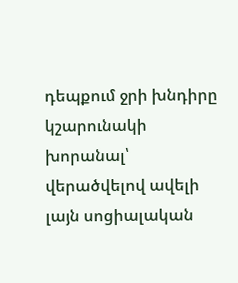դեպքում ջրի խնդիրը կշարունակի խորանալ՝ վերածվելով ավելի լայն սոցիալական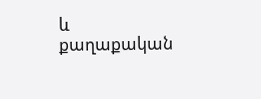և քաղաքական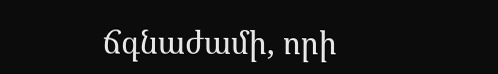ճգնաժամի, որի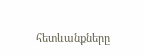հետևանքները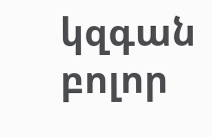կզգան բոլոր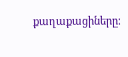քաղաքացիները։